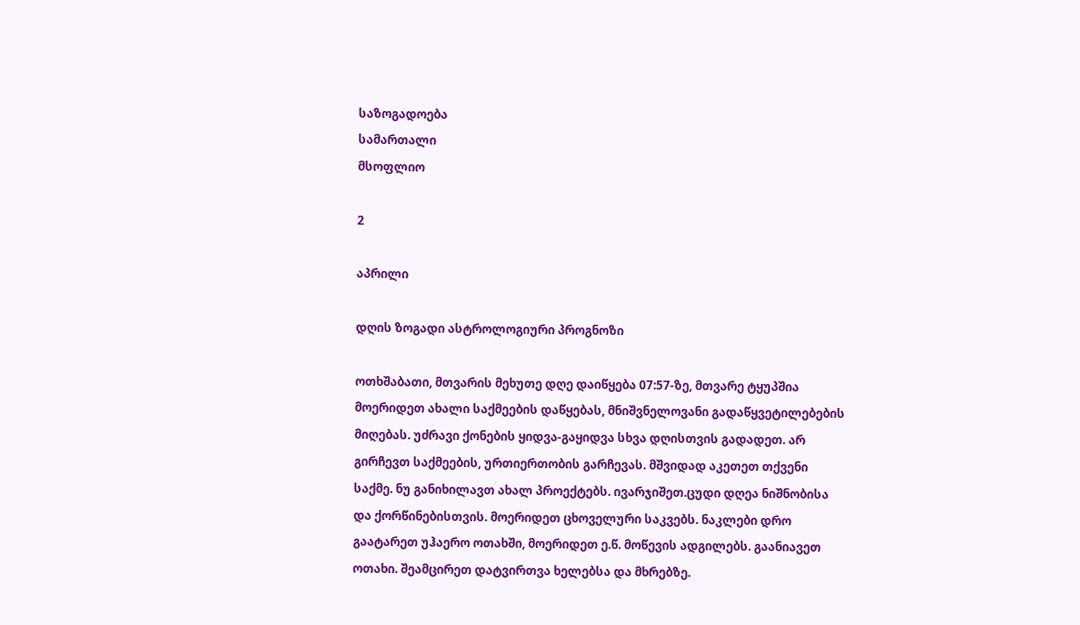საზოგადოება
სამართალი
მსოფლიო

2

აპრილი

დღის ზოგადი ასტროლოგიური პროგნოზი

ოთხშაბათი, მთვარის მეხუთე დღე დაიწყება 07:57-ზე, მთვარე ტყუპშია მოერიდეთ ახალი საქმეების დაწყებას, მნიშვნელოვანი გადაწყვეტილებების მიღებას. უძრავი ქონების ყიდვა-გაყიდვა სხვა დღისთვის გადადეთ. არ გირჩევთ საქმეების, ურთიერთობის გარჩევას. მშვიდად აკეთეთ თქვენი საქმე. ნუ განიხილავთ ახალ პროექტებს. ივარჯიშეთ.ცუდი დღეა ნიშნობისა და ქორწინებისთვის. მოერიდეთ ცხოველური საკვებს. ნაკლები დრო გაატარეთ უჰაერო ოთახში, მოერიდეთ ე.წ. მოწევის ადგილებს. გაანიავეთ ოთახი. შეამცირეთ დატვირთვა ხელებსა და მხრებზე.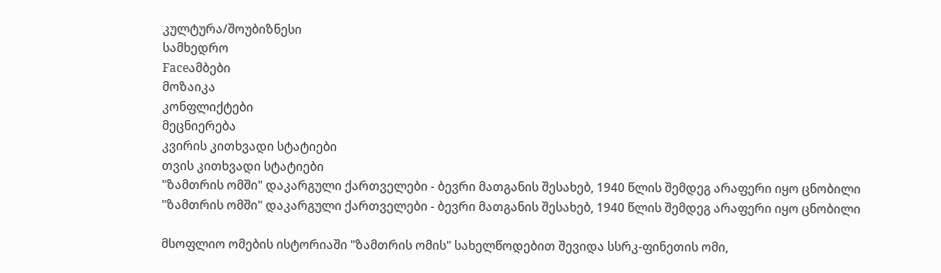კულტურა/შოუბიზნესი
სამხედრო
Faceამბები
მოზაიკა
კონფლიქტები
მეცნიერება
კვირის კითხვადი სტატიები
თვის კითხვადი სტატიები
"ზამთრის ომში" დაკარგული ქართველები - ბევრი მათგანის შესახებ, 1940 წლის შემდეგ არაფერი იყო ცნობილი
"ზამთრის ომში" დაკარგული ქართველები - ბევრი მათგანის შესახებ, 1940 წლის შემდეგ არაფერი იყო ცნობილი

მსოფლიო ომების ისტორიაში "ზამთრის ომის" სახელწოდებით შევიდა სსრკ-ფინეთის ომი,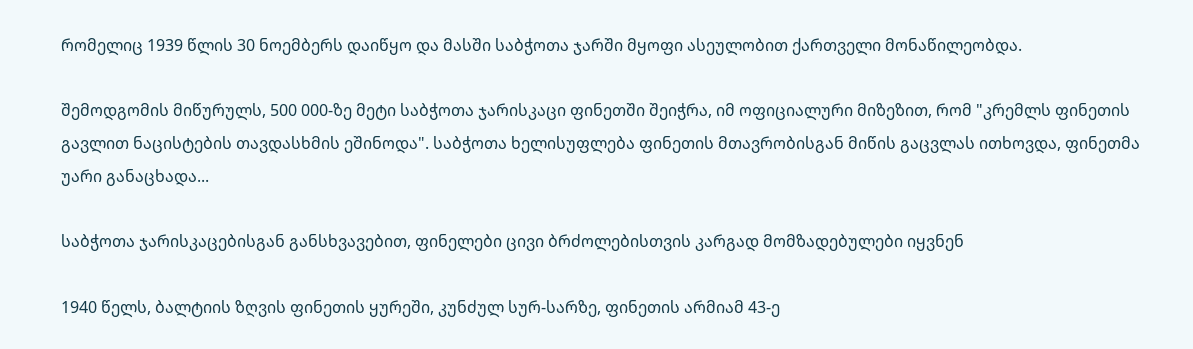რომელიც 1939 წლის 30 ნოემბერს დაიწყო და მასში საბჭოთა ჯარში მყოფი ასეულობით ქართველი მონაწილეობდა.

შემოდგომის მიწურულს, 500 000-ზე მეტი საბჭოთა ჯარისკაცი ფინეთში შეიჭრა, იმ ოფიციალური მიზეზით, რომ "კრემლს ფინეთის გავლით ნაცისტების თავდასხმის ეშინოდა". საბჭოთა ხელისუფლება ფინეთის მთავრობისგან მიწის გაცვლას ითხოვდა, ფინეთმა უარი განაცხადა...

საბჭოთა ჯარისკაცებისგან განსხვავებით, ფინელები ცივი ბრძოლებისთვის კარგად მომზადებულები იყვნენ

1940 წელს, ბალტიის ზღვის ფინეთის ყურეში, კუნძულ სურ-სარზე, ფინეთის არმიამ 43-ე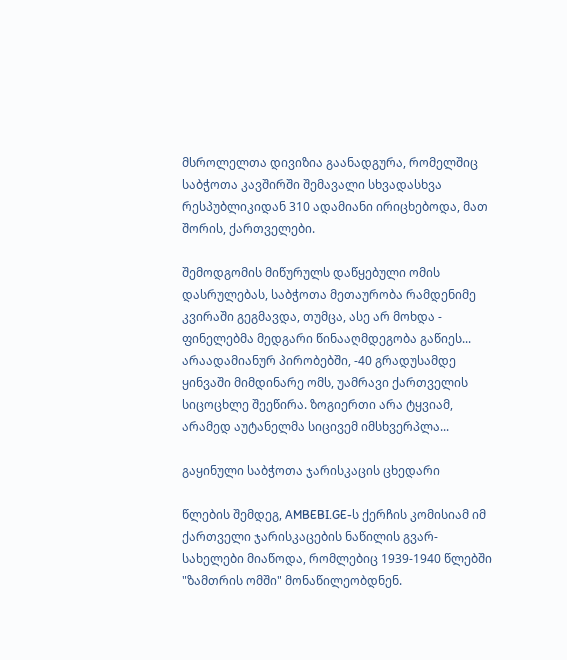მსროლელთა დივიზია გაანადგურა, რომელშიც საბჭოთა კავშირში შემავალი სხვადასხვა რესპუბლიკიდან 310 ადამიანი ირიცხებოდა, მათ შორის, ქართველები.

შემოდგომის მიწურულს დაწყებული ომის დასრულებას, საბჭოთა მეთაურობა რამდენიმე კვირაში გეგმავდა, თუმცა, ასე არ მოხდა - ფინელებმა მედგარი წინააღმდეგობა გაწიეს... არაადამიანურ პირობებში, -40 გრადუსამდე ყინვაში მიმდინარე ომს, უამრავი ქართველის სიცოცხლე შეეწირა. ზოგიერთი არა ტყვიამ, არამედ აუტანელმა სიცივემ იმსხვერპლა...

გაყინული საბჭოთა ჯარისკაცის ცხედარი

წლების შემდეგ, AMBEBI.GE-ს ქერჩის კომისიამ იმ ქართველი ჯარისკაცების ნაწილის გვარ-სახელები მიაწოდა, რომლებიც 1939-1940 წლებში "ზამთრის ომში" მონაწილეობდნენ.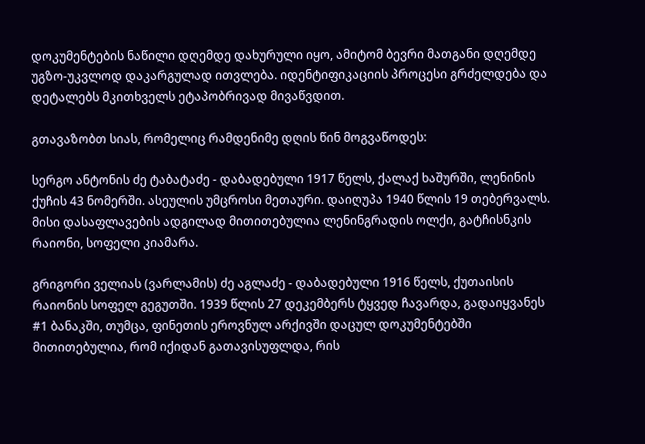დოკუმენტების ნაწილი დღემდე დახურული იყო, ამიტომ ბევრი მათგანი დღემდე უგზო-უკვლოდ დაკარგულად ითვლება. იდენტიფიკაციის პროცესი გრძელდება და დეტალებს მკითხველს ეტაპობრივად მივაწვდით.

გთავაზობთ სიას, რომელიც რამდენიმე დღის წინ მოგვაწოდეს:

სერგო ანტონის ძე ტაბატაძე - დაბადებული 1917 წელს, ქალაქ ხაშურში, ლენინის ქუჩის 43 ნომერში. ასეულის უმცროსი მეთაური. დაიღუპა 1940 წლის 19 თებერვალს. მისი დასაფლავების ადგილად მითითებულია ლენინგრადის ოლქი, გატჩისნკის რაიონი, სოფელი კიამარა.

გრიგორი ველიას (ვარლამის) ძე აგლაძე - დაბადებული 1916 წელს, ქუთაისის რაიონის სოფელ გეგუთში. 1939 წლის 27 დეკემბერს ტყვედ ჩავარდა, გადაიყვანეს #1 ბანაკში, თუმცა, ფინეთის ეროვნულ არქივში დაცულ დოკუმენტებში მითითებულია, რომ იქიდან გათავისუფლდა, რის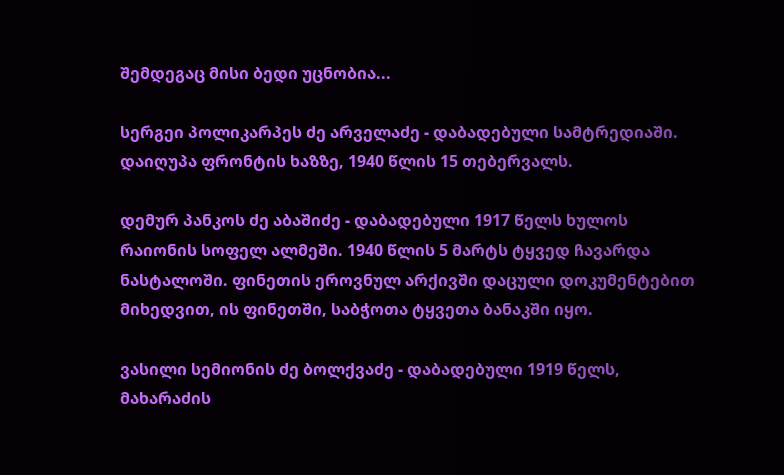შემდეგაც მისი ბედი უცნობია...

სერგეი პოლიკარპეს ძე არველაძე - დაბადებული სამტრედიაში. დაიღუპა ფრონტის ხაზზე, 1940 წლის 15 თებერვალს.

დემურ პანკოს ძე აბაშიძე - დაბადებული 1917 წელს ხულოს რაიონის სოფელ ალმეში. 1940 წლის 5 მარტს ტყვედ ჩავარდა ნასტალოში. ფინეთის ეროვნულ არქივში დაცული დოკუმენტებით მიხედვით, ის ფინეთში, საბჭოთა ტყვეთა ბანაკში იყო.

ვასილი სემიონის ძე ბოლქვაძე - დაბადებული 1919 წელს, მახარაძის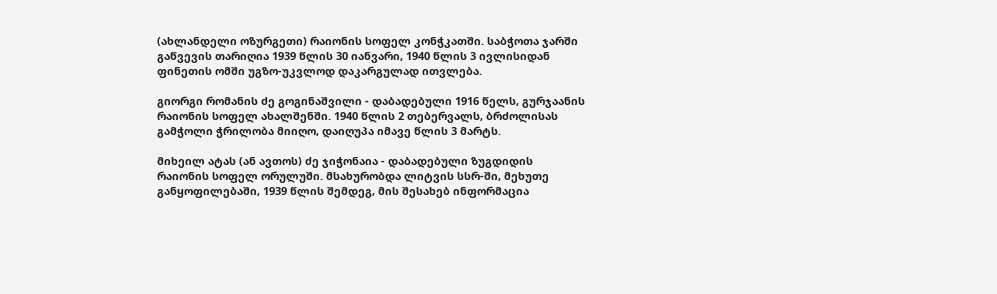(ახლანდელი ოზურგეთი) რაიონის სოფელ კონჭკათში. საბჭოთა ჯარში გაწვევის თარიღია 1939 წლის 30 იანვარი, 1940 წლის 3 ივლისიდან ფინეთის ომში უგზო-უკვლოდ დაკარგულად ითვლება.

გიორგი რომანის ძე გოგინაშვილი - დაბადებული 1916 წელს, გურჯაანის რაიონის სოფელ ახალშენში. 1940 წლის 2 თებერვალს, ბრძოლისას გამჭოლი ჭრილობა მიიღო, დაიღუპა იმავე წლის 3 მარტს.

მიხეილ ატას (ან ავთოს) ძე ჯიჭონაია - დაბადებული ზუგდიდის რაიონის სოფელ ორულუში. მსახურობდა ლიტვის სსრ-ში, მეხუთე განყოფილებაში, 1939 წლის შემდეგ, მის შესახებ ინფორმაცია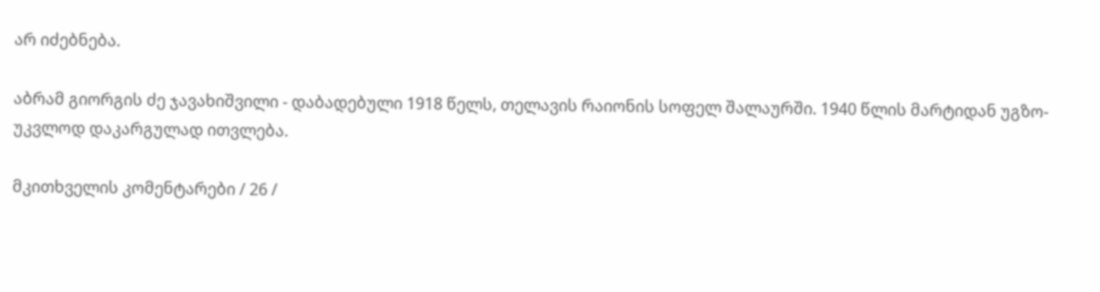არ იძებნება.

აბრამ გიორგის ძე ჯავახიშვილი - დაბადებული 1918 წელს, თელავის რაიონის სოფელ შალაურში. 1940 წლის მარტიდან უგზო-უკვლოდ დაკარგულად ითვლება.

მკითხველის კომენტარები / 26 /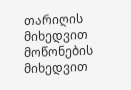თარიღის მიხედვით
მოწონების მიხედვით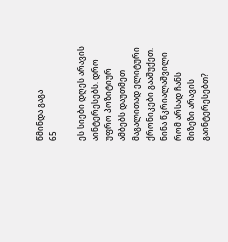წმინდა გაგა
65

ეს სიები დღეს არავის აინტერესებს. დრო უფრო პოზიტიურ ამბებს დაუთმეთ მაგალითად ელიტური ქრონიკები გააშუქეთ. ნინა წკრიალაშვილი რომ არსად ჩანს მიზეზი არავის გაინტერესებთ?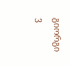გიორგი
3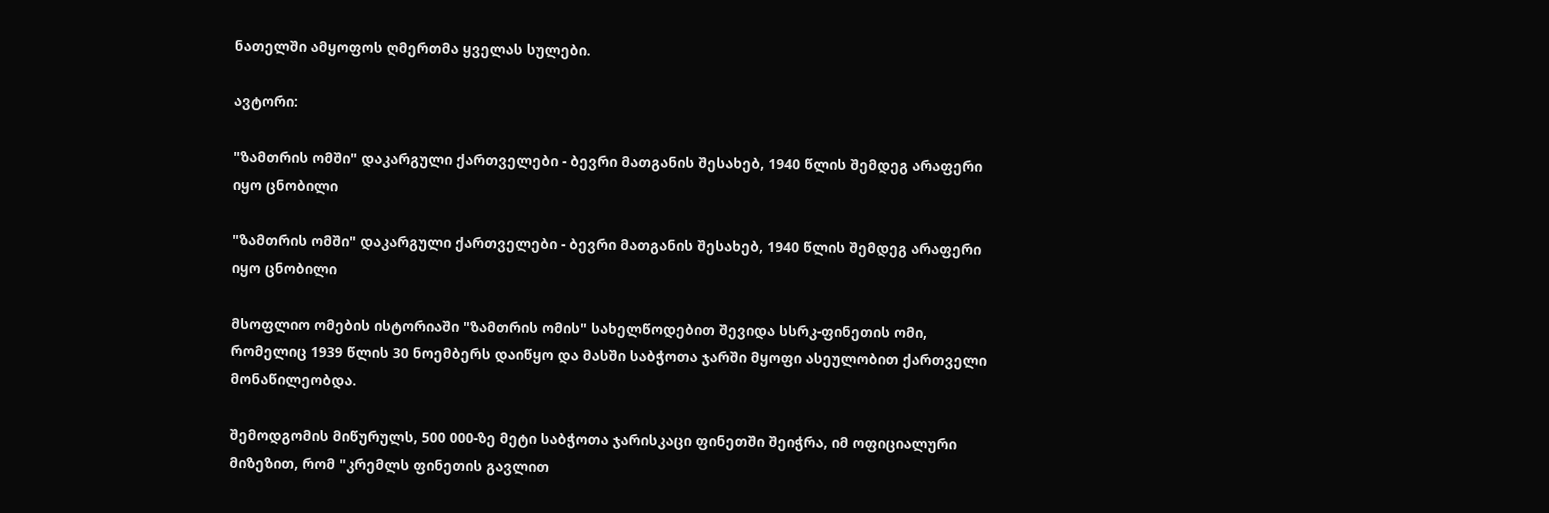ნათელში ამყოფოს ღმერთმა ყველას სულები.

ავტორი:

"ზამთრის ომში" დაკარგული ქართველები - ბევრი მათგანის შესახებ, 1940 წლის შემდეგ არაფერი იყო ცნობილი

"ზამთრის ომში" დაკარგული ქართველები - ბევრი მათგანის შესახებ, 1940 წლის შემდეგ არაფერი იყო ცნობილი

მსოფლიო ომების ისტორიაში "ზამთრის ომის" სახელწოდებით შევიდა სსრკ-ფინეთის ომი, რომელიც 1939 წლის 30 ნოემბერს დაიწყო და მასში საბჭოთა ჯარში მყოფი ასეულობით ქართველი მონაწილეობდა.

შემოდგომის მიწურულს, 500 000-ზე მეტი საბჭოთა ჯარისკაცი ფინეთში შეიჭრა, იმ ოფიციალური მიზეზით, რომ "კრემლს ფინეთის გავლით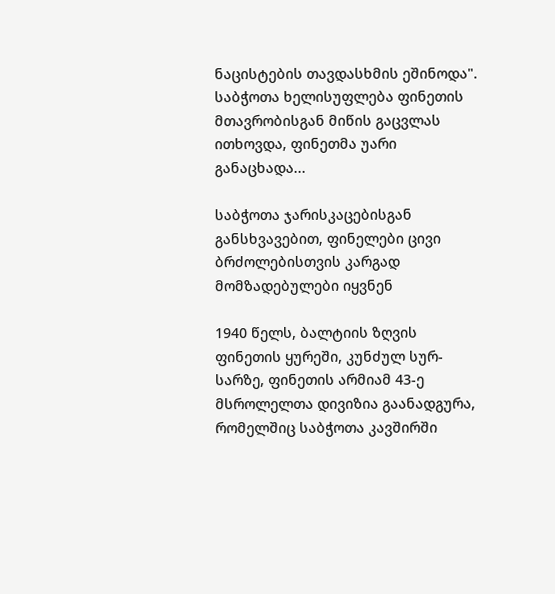ნაცისტების თავდასხმის ეშინოდა". საბჭოთა ხელისუფლება ფინეთის მთავრობისგან მიწის გაცვლას ითხოვდა, ფინეთმა უარი განაცხადა...

საბჭოთა ჯარისკაცებისგან განსხვავებით, ფინელები ცივი ბრძოლებისთვის კარგად მომზადებულები იყვნენ

1940 წელს, ბალტიის ზღვის ფინეთის ყურეში, კუნძულ სურ-სარზე, ფინეთის არმიამ 43-ე მსროლელთა დივიზია გაანადგურა, რომელშიც საბჭოთა კავშირში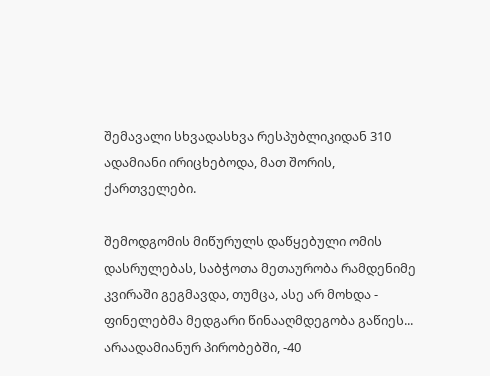შემავალი სხვადასხვა რესპუბლიკიდან 310 ადამიანი ირიცხებოდა, მათ შორის, ქართველები.

შემოდგომის მიწურულს დაწყებული ომის დასრულებას, საბჭოთა მეთაურობა რამდენიმე კვირაში გეგმავდა, თუმცა, ასე არ მოხდა - ფინელებმა მედგარი წინააღმდეგობა გაწიეს... არაადამიანურ პირობებში, -40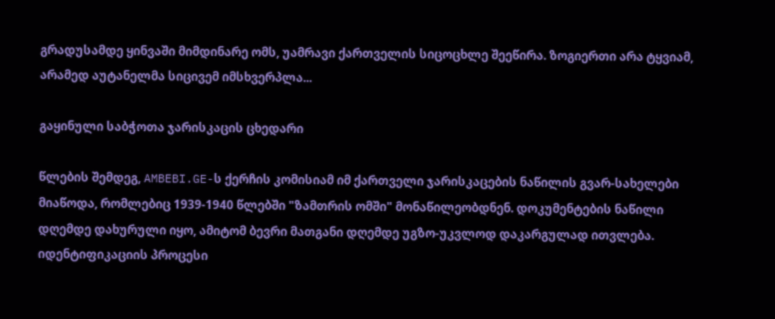გრადუსამდე ყინვაში მიმდინარე ომს, უამრავი ქართველის სიცოცხლე შეეწირა. ზოგიერთი არა ტყვიამ, არამედ აუტანელმა სიცივემ იმსხვერპლა...

გაყინული საბჭოთა ჯარისკაცის ცხედარი

წლების შემდეგ, AMBEBI.GE-ს ქერჩის კომისიამ იმ ქართველი ჯარისკაცების ნაწილის გვარ-სახელები მიაწოდა, რომლებიც 1939-1940 წლებში "ზამთრის ომში" მონაწილეობდნენ. დოკუმენტების ნაწილი დღემდე დახურული იყო, ამიტომ ბევრი მათგანი დღემდე უგზო-უკვლოდ დაკარგულად ითვლება. იდენტიფიკაციის პროცესი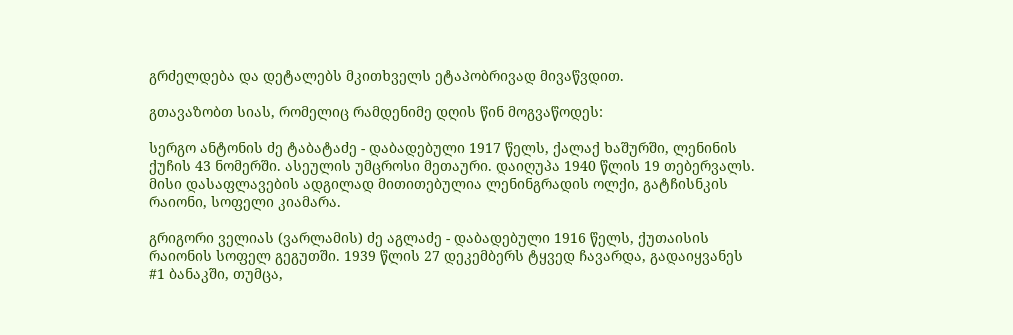გრძელდება და დეტალებს მკითხველს ეტაპობრივად მივაწვდით.

გთავაზობთ სიას, რომელიც რამდენიმე დღის წინ მოგვაწოდეს:

სერგო ანტონის ძე ტაბატაძე - დაბადებული 1917 წელს, ქალაქ ხაშურში, ლენინის ქუჩის 43 ნომერში. ასეულის უმცროსი მეთაური. დაიღუპა 1940 წლის 19 თებერვალს. მისი დასაფლავების ადგილად მითითებულია ლენინგრადის ოლქი, გატჩისნკის რაიონი, სოფელი კიამარა.

გრიგორი ველიას (ვარლამის) ძე აგლაძე - დაბადებული 1916 წელს, ქუთაისის რაიონის სოფელ გეგუთში. 1939 წლის 27 დეკემბერს ტყვედ ჩავარდა, გადაიყვანეს #1 ბანაკში, თუმცა,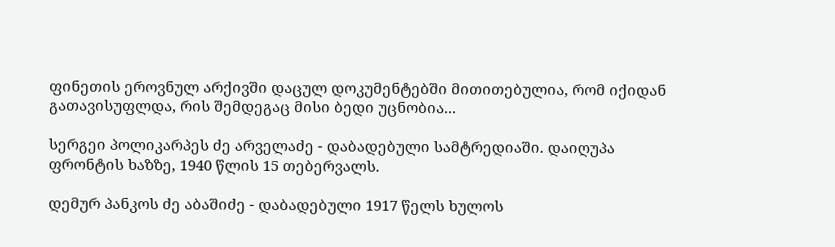ფინეთის ეროვნულ არქივში დაცულ დოკუმენტებში მითითებულია, რომ იქიდან გათავისუფლდა, რის შემდეგაც მისი ბედი უცნობია...

სერგეი პოლიკარპეს ძე არველაძე - დაბადებული სამტრედიაში. დაიღუპა ფრონტის ხაზზე, 1940 წლის 15 თებერვალს.

დემურ პანკოს ძე აბაშიძე - დაბადებული 1917 წელს ხულოს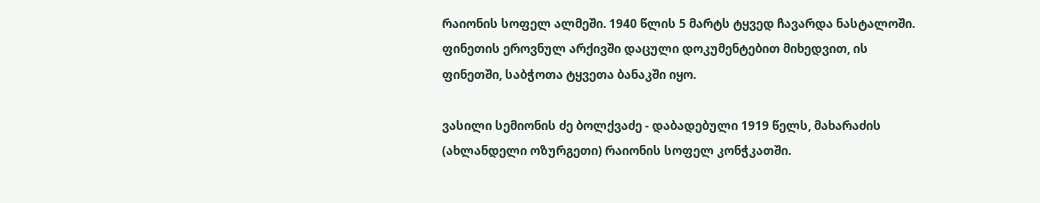რაიონის სოფელ ალმეში. 1940 წლის 5 მარტს ტყვედ ჩავარდა ნასტალოში. ფინეთის ეროვნულ არქივში დაცული დოკუმენტებით მიხედვით, ის ფინეთში, საბჭოთა ტყვეთა ბანაკში იყო.

ვასილი სემიონის ძე ბოლქვაძე - დაბადებული 1919 წელს, მახარაძის (ახლანდელი ოზურგეთი) რაიონის სოფელ კონჭკათში.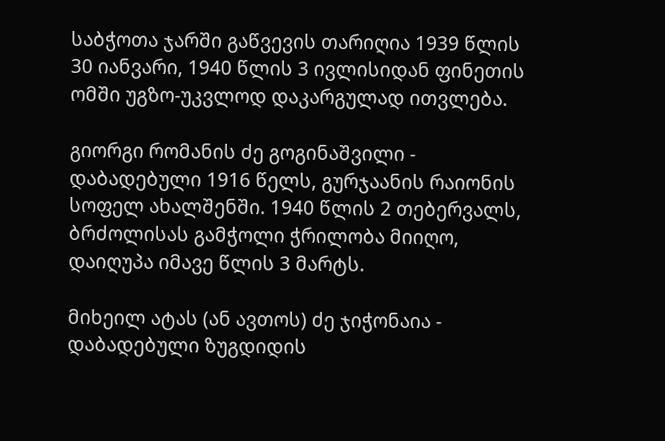საბჭოთა ჯარში გაწვევის თარიღია 1939 წლის 30 იანვარი, 1940 წლის 3 ივლისიდან ფინეთის ომში უგზო-უკვლოდ დაკარგულად ითვლება.

გიორგი რომანის ძე გოგინაშვილი - დაბადებული 1916 წელს, გურჯაანის რაიონის სოფელ ახალშენში. 1940 წლის 2 თებერვალს, ბრძოლისას გამჭოლი ჭრილობა მიიღო, დაიღუპა იმავე წლის 3 მარტს.

მიხეილ ატას (ან ავთოს) ძე ჯიჭონაია - დაბადებული ზუგდიდის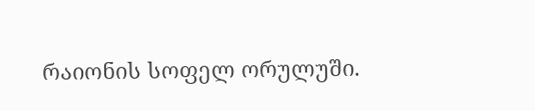რაიონის სოფელ ორულუში.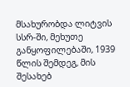მსახურობდა ლიტვის სსრ-ში, მეხუთე განყოფილებაში, 1939 წლის შემდეგ, მის შესახებ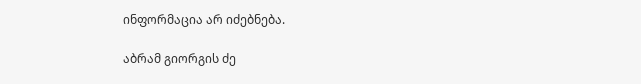ინფორმაცია არ იძებნება.

აბრამ გიორგის ძე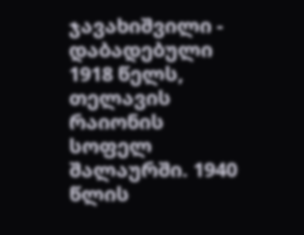ჯავახიშვილი - დაბადებული 1918 წელს, თელავის რაიონის სოფელ შალაურში. 1940 წლის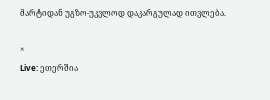მარტიდან უგზო-უკვლოდ დაკარგულად ითვლება.

×
Live: ეთერშია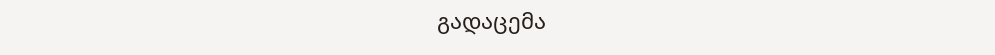გადაცემა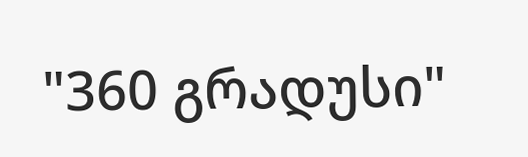"360 გრადუსი"